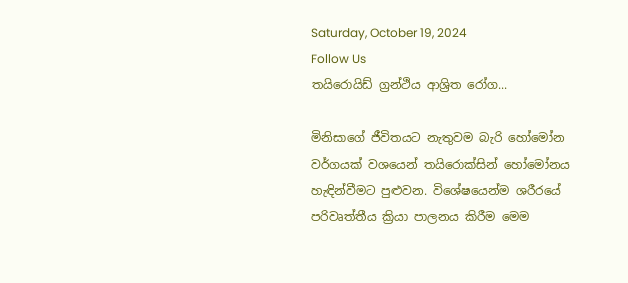Saturday, October 19, 2024
Follow Us
තයිරොයිඩ් ග්‍රන්ථිය ආශ්‍රිත රෝග...

මිනිසාගේ ජීවිතයට නැතුවම බැරි හෝමෝන වර්ගයක් වශයෙන් තයි‍රොක්සින් හෝමෝනය හැඳින්වීමට පුළුවන. විශේෂයෙන්ම ශරීරයේ පරිවෘත්තීය ක්‍රියා පාලනය කිරීම මෙම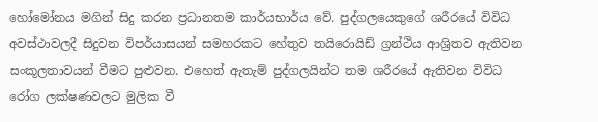හෝමෝනය මගින් සිදු කරන ප්‍රධානතම කාර්යභාර්ය වේ. පුද්ගලයෙකුගේ ශරීරයේ විවිධ අවස්ථාවලදී සිදුවන විපර්යාසයන් සමහරකට හේතුව තයිරොයිඩ් ග්‍රන්ථිය ආශ්‍රිතව ඇතිවන සංකූලතාවයන් වීමට පුළුවන. එහෙත් ඇතැම් පුද්ගලයින්ට තම ශරීරයේ ඇතිවන විවිධ රෝග ලක්ෂණවලට මුලික වී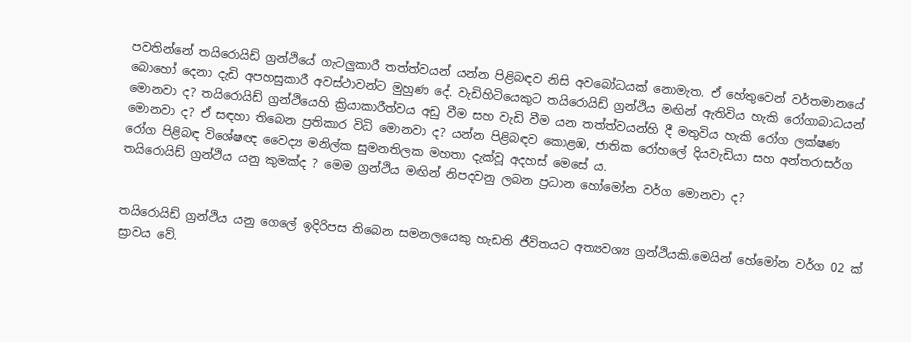පවතින්නේ තයිරොයිඩ් ග්‍රන්ථියේ ගැටලුකාරී තත්ත්වයන් යන්න පිළිබඳව නිසි අවබෝධයක් නොමැත. ඒ හේතුවෙන් වර්තමානයේ බොහෝ දෙනා දැඩි අපහසුකාරී අවස්ථාවන්ට මුහුණ දේ. වැඩිහිටියෙකුට තයිරොයිඩ් ග්‍රන්ථිය මඟින් ඇතිවිය හැකි රෝගාබාධයන් මොනවා ද? තයි‍රොයිඩ් ග්‍රන්ථියෙහි ක්‍රියාකාරීත්වය අඩු වීම සහ වැඩි වීම යන තත්ත්වයන්හි දී මතුවිය හැකි රෝග ලක්ෂණ මොනවා ද? ඒ සඳහා තිබෙන ප්‍රතිකාර විධි මොනවා ද? යන්න පිළිබඳව කොළඹ, ජාතික රෝහලේ දියවැඩියා සහ අන්තරාසර්ග රෝග පිළිබඳ විශේෂඥ වෛද්‍ය මනිල්ක සුමනතිලක මහතා දැක්වූ අදහස් මෙසේ ය.
තයිරොයිඩ් ග්‍රන්ථිය යනු කුමක්ද ? මෙම ග්‍රන්ථිය මඟින් නිපදවනු ලබන ප්‍රධාන හෝමෝන වර්ග මොනවා ද?


තයිරොයිඩ් ග්‍රන්ථිය යනු ගෙලේ ඉදිරිපස තිබෙන සමනලයෙකු හැඩති ජීවිතයට අත්‍යවශ්‍ය ග්‍රන්ථියකි.මෙයින් හේමෝන වර්ග 02 ක් ස්‍රාවය වේ.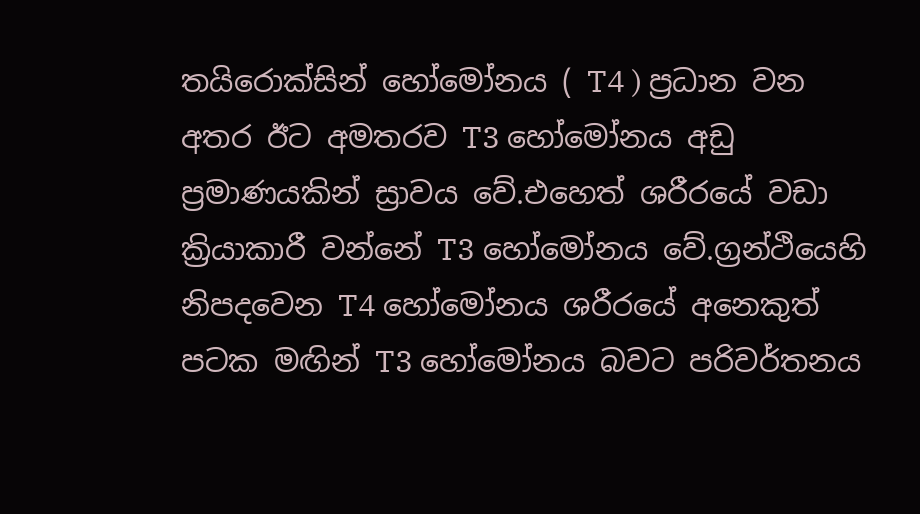තයිරොක්සින් හෝමෝනය ( T4 ) ප්‍රධාන වන අතර ඊට අමතරව T3 හෝමෝනය අඩු ප්‍රමාණයකින් ස්‍රාවය වේ.එහෙත් ශරීරයේ වඩා ක්‍රියාකාරී වන්නේ T3 හෝමෝනය වේ.ග්‍රන්ථියෙහි නිපදවෙන T4 හෝමෝනය ශරීරයේ අනෙකුත් පටක මඟින් T3 හෝමෝනය බවට පරිවර්තනය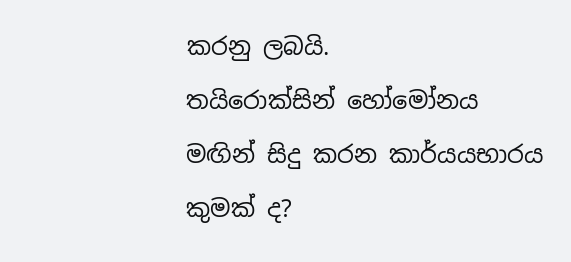කරනු ලබයි.
තයිරොක්සින් හෝමෝනය මඟින් සිදු කරන කාර්යයභාරය කුමක් ද?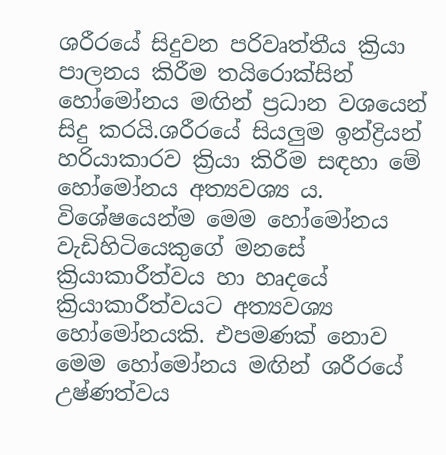ශරීරයේ සිදුවන පරිවෘත්තීය ක්‍රියා පාලනය කිරීම තයිරොක්සින් හෝමෝනය මඟින් ප්‍රධාන වශයෙන් සිදු කරයි.ශරීරයේ සියලුම ඉන්ද්‍රියන් හරියාකාරව ක්‍රියා කිරීම සඳහා මේ හෝමෝනය අත්‍යවශ්‍ය ය. විශේෂයෙන්ම මෙම හෝමෝනය වැඩිහිටියෙකුගේ මනසේ ක්‍රියාකාරීත්වය හා හෘදයේ ක්‍රියාකාරීත්වයට අත්‍යවශ්‍ය හෝමෝනයකි. එපමණක් නොව මෙම හෝමෝනය මඟින් ශරීරයේ උෂ්ණත්වය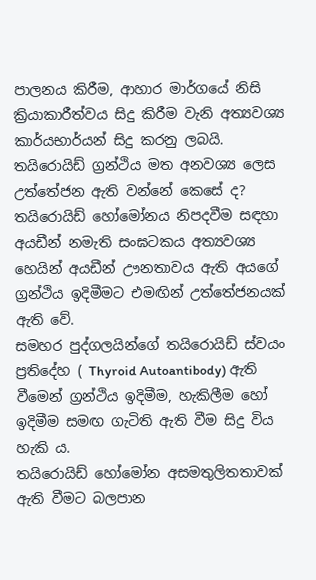පාලනය කිරීම, ආහාර මාර්ගයේ නිසි ක්‍රියාකාරීත්වය සිදු කිරීම වැනි අත්‍යවශ්‍ය කාර්යභාර්යන් සිදු කරනු ලබයි.
තයිරොයිඩ් ග්‍රන්ථිය මත අනවශ්‍ය ලෙස උත්තේජන ඇති වන්නේ කෙසේ ද?
තයිරොයිඩ් හෝමෝනය නිපදවීම සඳහා අයඩීන් නමැති සංඝටකය අත්‍යවශ්‍ය හෙයින් අයඩීන් ඌනතාවය ඇති අයගේ ග්‍රන්ථිය ඉදිමීමට එමඟින් උත්තේජනයක් ඇති වේ.
සමහර පුද්ගලයින්ගේ තයිරොයිඩ් ස්වයං ප්‍රතිදේහ ( Thyroid Autoantibody) ඇති වීමෙන් ග්‍රන්ථිය ඉදිමීම, හැකිලීම හෝ ඉදිමීම සමඟ ගැටිති ඇති වීම සිදු විය හැකි ය.
තයිරොයිඩ් හෝමෝන අසමතුලිතතාවක් ඇති වීමට බලපාන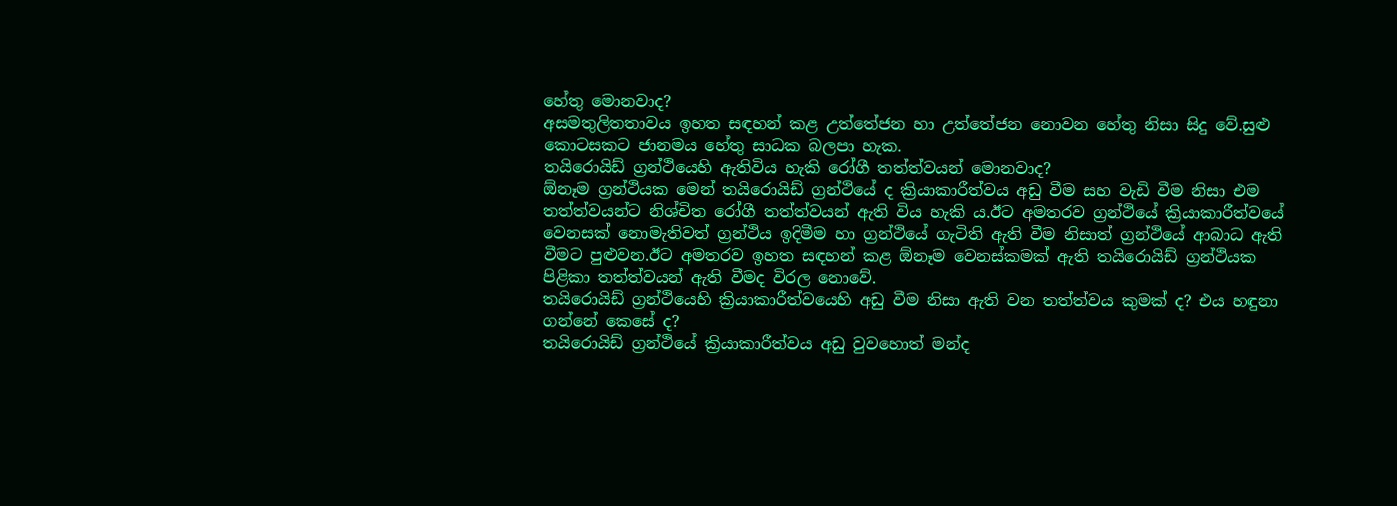හේතු මොනවාද?
අසමතුලිතතාවය ඉහත සඳහන් කළ උත්තේජන හා උත්තේජන නොවන හේතු නිසා සිදු වේ.සුළු කොටසකට ජානමය හේතු සාධක බලපා හැක.
තයිරොයිඩ් ග්‍රන්ථියෙහි ඇතිවිය හැකි රෝගී තත්ත්වයන් මොනවාද?
ඕනෑම ග්‍රන්ථියක මෙන් තයිරොයිඩ් ග්‍රන්ථියේ ද ක්‍රියාකාරීත්වය අඩු වීම සහ වැඩි වීම නිසා එම තත්ත්වයන්ට නිශ්චිත රෝගී තත්ත්වයන් ඇති විය හැකි ය.ඊට අමතරව ග්‍රන්ථියේ ක්‍රියාකාරීත්වයේ වෙනසක් නොමැතිවත් ග්‍රන්ථිය ඉදිමීම හා ග්‍රන්ථියේ ගැටිති ඇති වීම නිසාත් ග්‍රන්ථියේ ආබාධ ඇති වීමට පුළුවන.ඊට අමතරව ඉහත සඳහන් කළ ඕනෑම වෙනස්කමක් ඇති තයිරොයිඩ් ග්‍රන්ථියක පිළිකා තත්ත්වයන් ඇති වීමද විරල නොවේ.
තයිරොයිඩ් ග්‍රන්ථියෙහි ක්‍රියාකාරීත්වයෙහි අඩු වීම නිසා ඇති වන තත්ත්වය කුමක් ද? එය හඳුනා ගන්නේ කෙසේ ද?
තයිරොයිඩ් ග්‍රන්ථියේ ක්‍රියාකාරීත්වය අඩු වුවහොත් මන්ද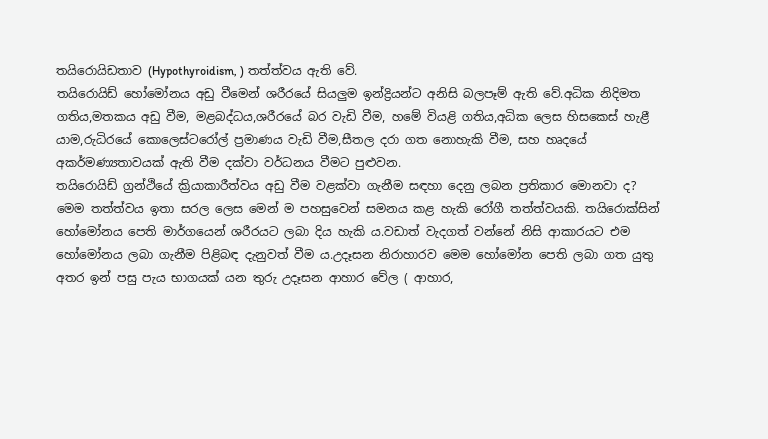තයිරොයිඩතාව (Hypothyroidism, ) තත්ත්වය ඇති වේ.
තයිරොයිඩ් හෝමෝනය අඩු වීමෙන් ශරීරයේ සියලුම ඉන්ද්‍රියන්ට අනිසි බලපෑම් ඇති වේ.අධික නිදිමත ගතිය,මතකය අඩු වීම, මළබද්ධය,ශරීරයේ බර වැඩි වීම, හමේ වියළි ගතිය,අධික ලෙස හිසකෙස් හැළී යාම,රුධිරයේ කොලෙස්ටරෝල් ප්‍රමාණය වැඩි වීම,සීතල දරා ගත නොහැකි වීම, සහ හෘදයේ අකර්මණ්‍යතාවයක් ඇති වීම දක්වා වර්ධනය වීමට පුළුවන.
තයිරොයිඩ් ග්‍රන්ථියේ ක්‍රියාකාරීත්වය අඩු වීම වළක්වා ගැනීම සඳහා දෙනු ලබන ප්‍රතිකාර මොනවා ද?
මෙම තත්ත්වය ඉතා සරල ලෙස මෙන් ම පහසුවෙන් සමනය කළ හැකි රෝගී තත්ත්වයකි. තයිරොක්සින් හෝමෝනය පෙති මාර්ගයෙන් ශරීරයට ලබා දිය හැකි ය.වඩාත් වැදගත් වන්නේ නිසි ආකාරයට එම හෝමෝනය ලබා ගැනීම පිළිබඳ දැනුවත් වීම ය.උදෑසන නිරාහාරව මෙම හෝමෝන පෙති ලබා ගත යුතු අතර ඉන් පසු පැය භාගයක් යන තුරු උදෑසන ආහාර වේල ( ආහාර,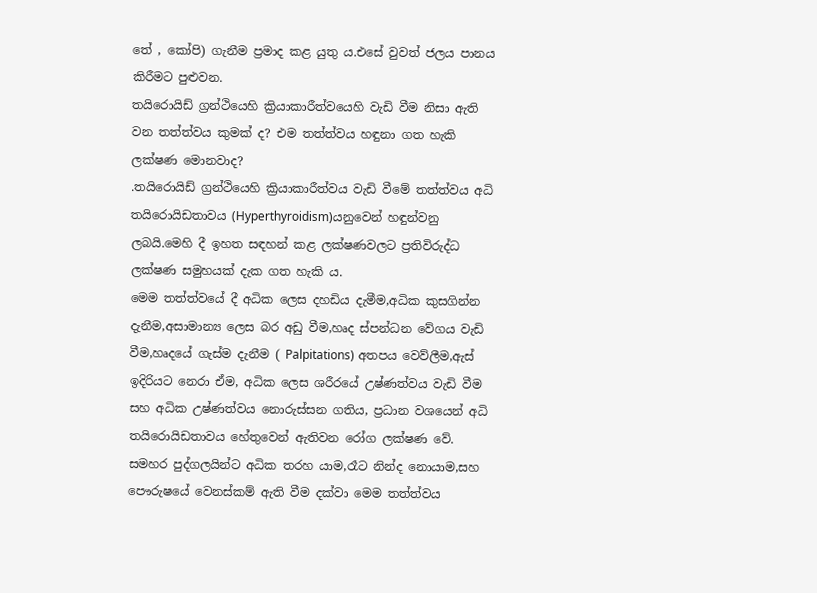තේ , කෝපි) ගැනීම ප්‍රමාද කළ යුතු ය.එසේ වුවත් ජලය පානය කිරීමට පුළුවන.
තයිරොයිඩ් ග්‍රන්ථියෙහි ක්‍රියාකාරීත්වයෙහි වැඩි වීම නිසා ඇති වන තත්ත්වය කුමක් ද? එම තත්ත්වය හඳුනා ගත හැකි ලක්ෂණ මොනවාද?
.තයිරොයිඩ් ග්‍රන්ථියෙහි ක්‍රියාකාරීත්වය වැඩි වීමේ තත්ත්වය අධි තයිරොයිඩතාවය (Hyperthyroidism)යනුවෙන් හඳුන්වනු ලබයි.මෙහි දී ඉහත සඳහන් කළ ලක්ෂණවලට ප්‍රතිවිරුද්ධ ලක්ෂණ සමුහයක් දැක ගත හැකි ය.
මෙම තත්ත්වයේ දී අධික ලෙස දහඩිය දැමීම,අධික කුසගින්න දැනීම,අසාමාන්‍ය ලෙස බර අඩු වීම,හෘද ස්පන්ධන වේගය වැඩි වීම,හෘදයේ ගැස්ම දැනීම ( Palpitations) අතපය වෙව්ලීම,ඇස් ඉදිරියට නෙරා ඒම, අධික ලෙස ශරීරයේ උෂ්ණත්වය වැඩි වීම සහ අධික උෂ්ණත්වය නොරුස්සන ගතිය, ප්‍රධාන වශයෙන් අධි තයිරොයිඩතාවය හේතුවෙන් ඇතිවන රෝග ලක්ෂණ වේ.
සමහර පුද්ගලයින්ට අධික තරහ යාම,රෑට නින්ද නොයාම,සහ පෞරුෂයේ වෙනස්කම් ඇති වීම දක්වා මෙම තත්ත්වය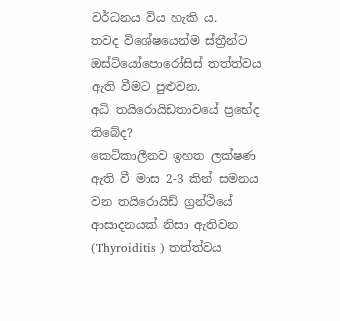වර්ධනය විය හැකි ය.
තවද විශේෂයෙන්ම ස්ත්‍රීන්ට ඔස්ටියෝපොරෝසිස් තත්ත්වය ඇති වීමට පුළුවන.
අධි තයිරොයිඩතාවයේ ප්‍රභේද තිබේද?
කෙටිකාලීනව ඉහත ලක්ෂණ ඇති වී මාස 2-3 කින් සමනය වන තයිරොයිඩ් ග්‍රන්ථියේ ආසාදනයක් නිසා ඇතිවන (Thyroiditis ) තත්ත්වය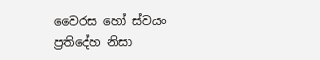වෛරස හෝ ස්වයං ප්‍රතිදේහ නිසා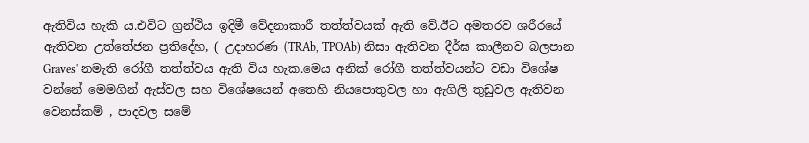ඇතිවිය හැකි ය.එවිට ග්‍රන්ථිය ඉදිමී වේදනාකාරී තත්ත්වයක් ඇති වේ.ඊට අමතරව ශරීරයේ ඇතිවන උත්තේජන ප්‍රතිදේහ, ( උදාහරණ (TRAb, TPOAb) නිසා ඇතිවන දීර්ඝ කාලීනව බලපාන Graves' නමැති රෝගී තත්ත්වය ඇති විය හැක.මෙය අනික් රෝගී තත්ත්වයන්ට වඩා විශේෂ වන්නේ මෙමගින් ඇස්වල සහ විශේෂයෙන් අතෙහි නියපොතුවල හා ඇගිලි තුඩුවල ඇතිවන වෙනස්කම් , පාදවල සමේ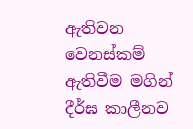ඇතිවන වෙනස්කම් ඇතිවීම මගින් දීර්ඝ කාලීනව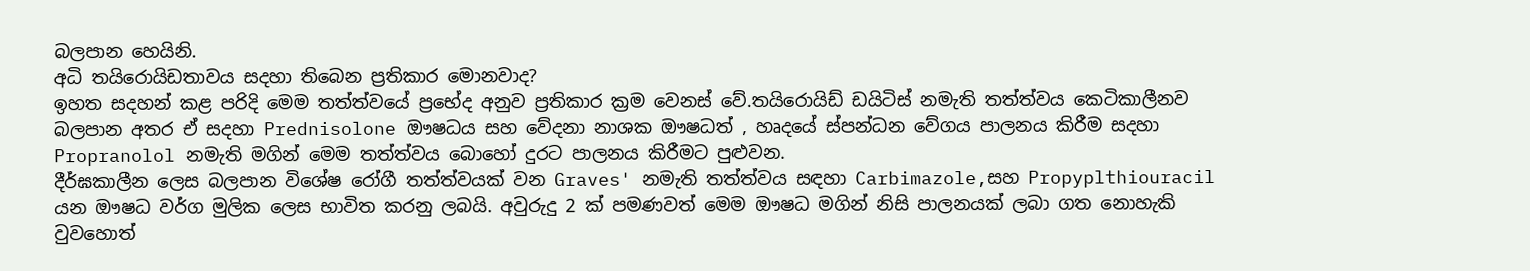බලපාන හෙයිනි.
අධි තයිරොයිඩතාවය සදහා තිබෙන ප්‍රතිකාර මොනවාද?
ඉහත සදහන් කළ පරිදි මෙම තත්ත්වයේ ප්‍රභේද අනුව ප්‍රතිකාර ක්‍රම වෙනස් වේ.තයිරොයිඩ් ඩයිටිස් නමැති තත්ත්වය කෙටිකාලීනව බලපාන අතර ඒ සදහා Prednisolone ඖෂධය සහ වේදනා නාශක ඖෂධත් , හෘදයේ ස්පන්ධන වේගය පාලනය කිරීම සදහා Propranolol නමැති මගින් මෙම තත්ත්වය බොහෝ දුරට පාලනය කිරීමට පුළුවන.
දීර්ඝකාලීන ලෙස බලපාන විශේෂ රෝගී තත්ත්වයක් වන Graves' නමැති තත්ත්වය සඳහා Carbimazole,සහ Propyplthiouracil යන ඖෂධ වර්ග මුලික ලෙස භාවිත කරනු ලබයි. අවුරුදු 2 ක් පමණවත් මෙම ඖෂධ මගින් නිසි පාලනයක් ලබා ගත නොහැකි වුවහොත්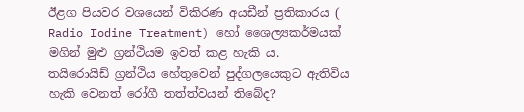ඊළග පියවර වශයෙන් විකිරණ අයඩීන් ප්‍රතිකාරය ( Radio Iodine Treatment) හෝ ශෛල්‍යකර්මයක් මගින් මුළු ග්‍රන්ථියම ඉවත් කළ හැකි ය.
තයිරොයිඩ් ග්‍රන්ථිය හේතුවෙන් පුද්ගලයෙකුට ඇතිවිය හැකි වෙනත් රෝගී තත්ත්වයන් තිබේද?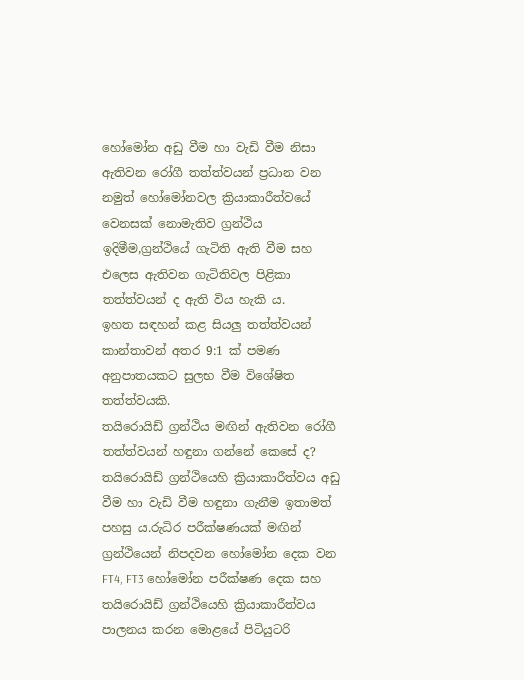හෝමෝන අඩු වීම හා වැඩි වීම නිසා ඇතිවන රෝගී තත්ත්වයන් ප්‍රධාන වන නමුත් හෝමෝනවල ක්‍රියාකාරීත්වයේ වෙනසක් නොමැතිව ග්‍රන්ථිය ඉදිමීම,ග්‍රන්ථියේ ගැටිති ඇති වීම සහ එලෙස ඇතිවන ගැටිතිවල පිළිකා තත්ත්වයන් ද ඇති විය හැකි ය.
ඉහත සඳහන් කළ සියලු තත්ත්වයන් කාන්තාවන් අතර 9:1 ක් පමණ අනුපාතයකට සුලභ වීම විශේෂිත තත්ත්වයකි.
තයිරොයිඩ් ග්‍රන්ථිය මඟින් ඇතිවන රෝගී තත්ත්වයන් හඳුනා ගන්නේ කෙසේ ද?
තයිරොයිඩ් ග්‍රන්ථියෙහි ක්‍රියාකාරීත්වය අඩු වීම හා වැඩි වීම හඳුනා ගැනීම ඉතාමත් පහසු ය.රුධිර පරීක්ෂණයක් මඟින් ග්‍රන්ථියෙන් නිපදවන හෝමෝන දෙක වන FT4, FT3 හෝමෝන පරීක්ෂණ දෙක සහ තයිරොයිඩ් ග්‍රන්ථියෙහි ක්‍රියාකාරීත්වය පාලනය කරන මොළයේ පිටියුටරි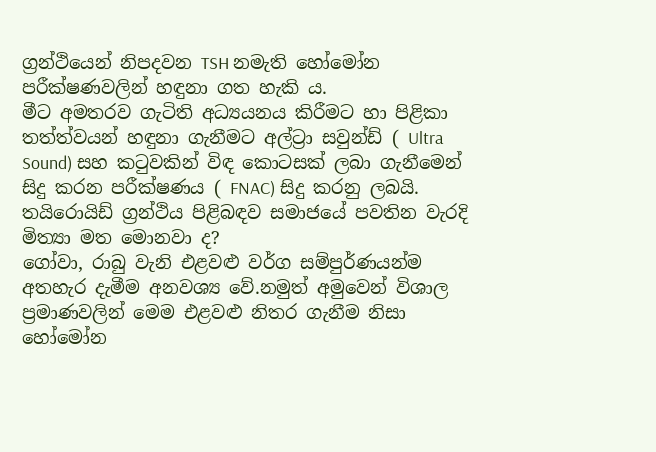ග්‍රන්ථියෙන් නිපදවන TSH නමැති හෝමෝන පරීක්ෂණවලින් හඳුනා ගත හැකි ය.
මීට අමතරව ගැටිති අධ්‍යයනය කිරීමට හා පිළිකා තත්ත්වයන් හඳුනා ගැනීමට අල්ට්‍රා සවුන්ඩ් ( Ultra Sound) සහ කටුවකින් විඳ කොටසක් ලබා ගැනීමෙන් සිදු කරන පරීක්ෂණය ( FNAC) සිදු කරනු ලබයි.
තයිරොයිඩ් ග්‍රන්ථිය පිළිබඳව සමාජයේ පවතින වැරදි මිත්‍යා මත මොනවා ද?
ගෝවා, රාබු වැනි එළවළු වර්ග සම්පුර්ණයන්ම අතහැර දැමීම අනවශ්‍ය වේ.නමුත් අමුවෙන් විශාල ප්‍රමාණවලින් මෙම එළවළු නිතර ගැනීම නිසා හෝමෝන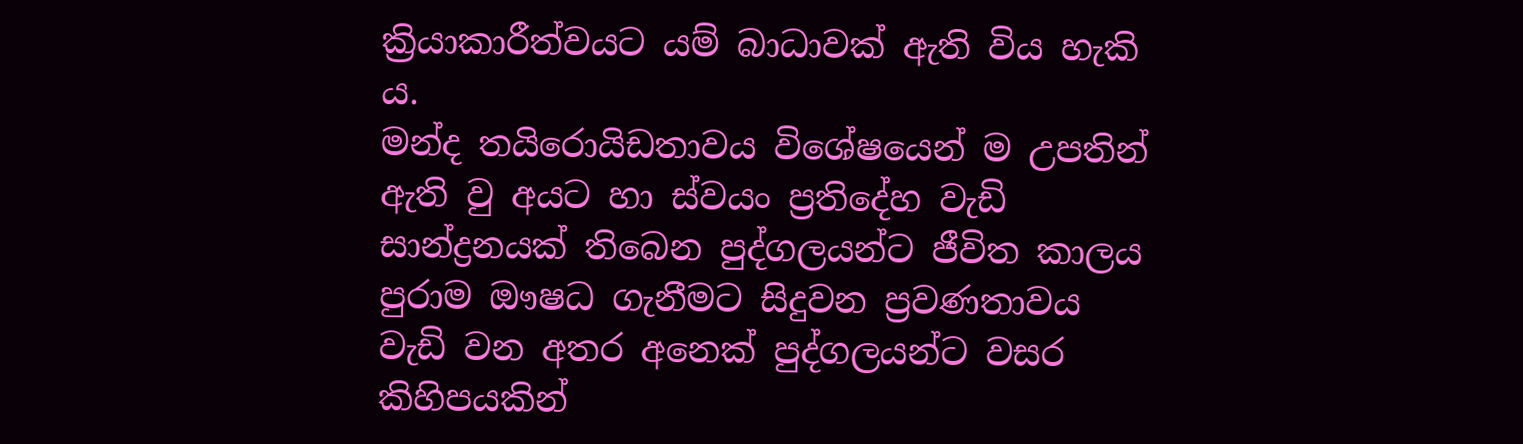ක්‍රියාකාරීත්වයට යම් බාධාවක් ඇති විය හැකි ය.
මන්ද තයිරොයිඩතාවය විශේෂයෙන් ම උපතින් ඇති වු අයට හා ස්වයං ප්‍රතිදේහ වැඩි සාන්ද්‍රනයක් තිබෙන පුද්ගලයන්ට ජීවිත කාලය පුරාම ඖෂධ ගැනීමට සිදුවන ප්‍රවණතාවය වැඩි වන අතර අනෙක් පුද්ගලයන්ට වසර කිහිපයකින්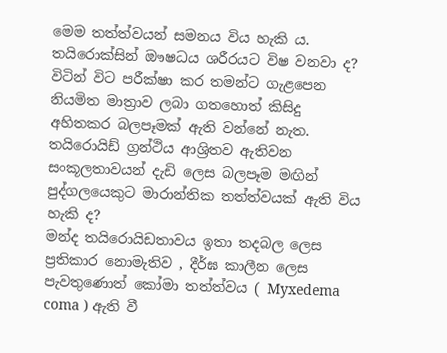මෙම තත්ත්වයන් සමනය විය හැකි ය.
තයිරොක්සින් ඖෂධය ශරීරයට විෂ වනවා ද?
විටින් විට පරීක්ෂා කර තමන්ට ගැළපෙන නියමිත මාත්‍රාව ලබා ගතහොත් කිසිදු අහිතකර බලපෑමක් ඇති වන්නේ නැත.
තයිරොයිඩ් ග්‍රන්ථිය ආශ්‍රිතව ඇතිවන සංකූලතාවයන් දැඩි ලෙස බලපෑම මඟින් පුද්ගලයෙකුට මාරාන්තික තත්ත්වයක් ඇති විය හැකි ද?
මන්ද තයිරොයිඩතාවය ඉතා තදබල ලෙස ප්‍රතිකාර නොමැතිව , දීර්ඝ කාලීන ලෙස පැවතුණොත් කෝමා තත්ත්වය ( Myxedema coma ) ඇති වී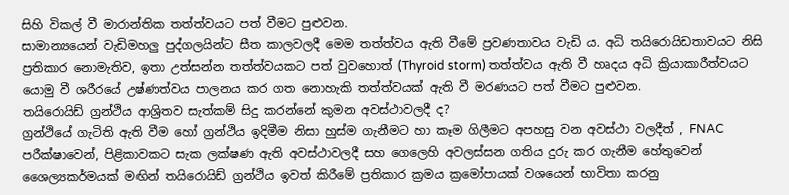සිහි විකල් වී මාරාන්තික තත්ත්වයට පත් වීමට පුළුවන.
සාමාන්‍යයෙන් වැඩිමහලු පුද්ගලයින්ට සීත කාලවලදී මෙම තත්ත්වය ඇති වීමේ ප්‍රවණතාවය වැඩි ය. අධි තයිරොයිඩතාවයට නිසි ප්‍රතිකාර නොමැතිව, ඉතා උත්සන්න තත්ත්වයකට පත් වුවහොත් (Thyroid storm) තත්ත්වය ඇති වී හෘදය අධි ක්‍රියාකාරීත්වයට යොමු වී ශරීරයේ උෂ්ණත්වය පාලනය කර ‍ගත නොහැකි තත්ත්වයක් ඇති වී මරණයට පත් වීමට පුළුවන.
තයිරොයිඩ් ග්‍රන්ථිය ආශ්‍රිතව සැත්කම් සිදු කරන්නේ කුමන අවස්ථාවලදී ද?
ග්‍රන්ථියේ ගැටිති ඇති වීම හෝ ග්‍රන්ථිය ඉදිමීම නිසා හුස්ම ගැනීමට හා කෑම ගිලීමට අපහසු වන අවස්ථා වලදීත් , FNAC පරීක්ෂාවෙන්, පිළිකාවකට සැක ලක්ෂණ ඇති අවස්ථාවලදී සහ ගෙලෙහි අවලස්සන ගතිය දුරු කර ගැනීම හේතුවෙන් ශෛල්‍යකර්මයක් මඟින් තයිරොයිඩ් ග්‍රන්ථිය ඉවත් කිරීමේ ප්‍රතිකාර ක්‍රමය ක්‍රමෝපායක් වශයෙන් භාවිතා කරනු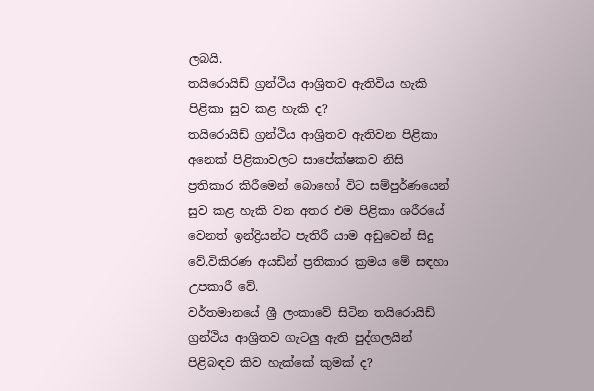ලබයි.
තයිරොයිඩ් ග්‍රන්ථිය ආශ්‍රිතව ඇතිවිය හැකි පිළිකා සුව කළ හැකි ද?
තයිරොයිඩ් ග්‍රන්ථිය ආශ්‍රිතව ඇතිවන පිළිකා අනෙක් පිළිකාවලට සාපේක්ෂකව නිසි ප්‍රතිකාර කිරීමෙන් බොහෝ විට සම්පුර්ණයෙන් සුව කළ හැකි වන අතර එම පිළිකා ශරීරයේ වෙනත් ඉන්ද්‍රියන්ට පැතිරී යාම අඩුවෙන් සිදු වේ.විකිරණ අයඩින් ප්‍රතිකාර ක්‍රමය මේ සඳහා උපකාරී වේ.
වර්තමානයේ ශ්‍රී ලංකාවේ සිටින තයිරොයිඩ් ග්‍රන්ථිය ආශ්‍රිතව ගැටලු ඇති පුද්ගලයින් පිළිබඳව කිව හැක්කේ කුමක් ද?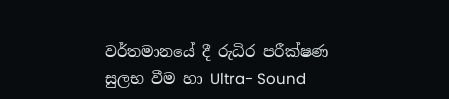වර්තමානයේ දී රුධිර පරීක්ෂණ සුලභ වීම හා Ultra- Sound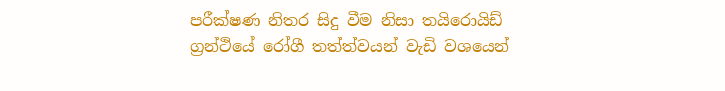පරීක්ෂණ නිතර සිදු වීම නිසා තයිරොයිඩ් ග්‍රන්ථියේ රෝගී තත්ත්වයන් වැඩි වශයෙන්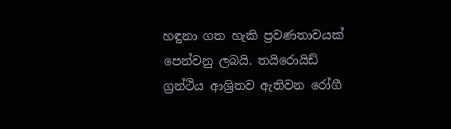හඳුනා ගත හැකි ප්‍රවණතාවයක් පෙන්වනු ලබයි. තයිරොයිඩ් ග්‍රන්ථිය ආශ්‍රිතව ඇතිවන රෝගී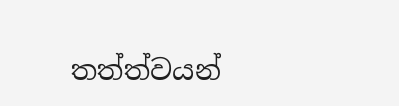තත්ත්වයන්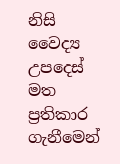නිසි වෛද්‍ය උපදෙස් මත ප්‍රතිකාර ගැනීමෙන්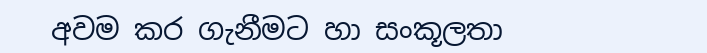අවම කර ගැනීමට හා සංකූලතා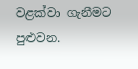වළක්වා ගැනීමට පුළුවන.